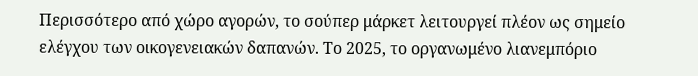Περισσότερο από χώρο αγορών, το σούπερ μάρκετ λειτουργεί πλέον ως σημείο ελέγχου των οικογενειακών δαπανών. Το 2025, το οργανωμένο λιανεμπόριο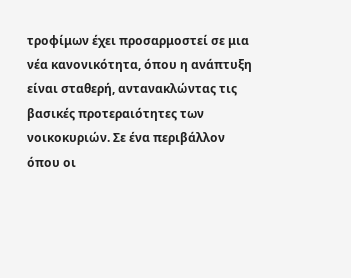τροφίμων έχει προσαρμοστεί σε μια νέα κανονικότητα, όπου η ανάπτυξη είναι σταθερή, αντανακλώντας τις βασικές προτεραιότητες των νοικοκυριών. Σε ένα περιβάλλον όπου οι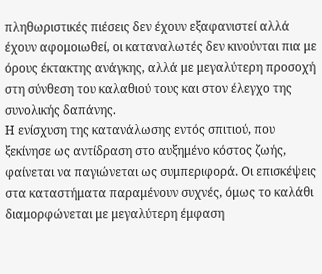πληθωριστικές πιέσεις δεν έχουν εξαφανιστεί αλλά έχουν αφομοιωθεί, οι καταναλωτές δεν κινούνται πια με όρους έκτακτης ανάγκης, αλλά με μεγαλύτερη προσοχή στη σύνθεση του καλαθιού τους και στον έλεγχο της συνολικής δαπάνης.
Η ενίσχυση της κατανάλωσης εντός σπιτιού, που ξεκίνησε ως αντίδραση στο αυξημένο κόστος ζωής, φαίνεται να παγιώνεται ως συμπεριφορά. Οι επισκέψεις στα καταστήματα παραμένουν συχνές, όμως το καλάθι διαμορφώνεται με μεγαλύτερη έμφαση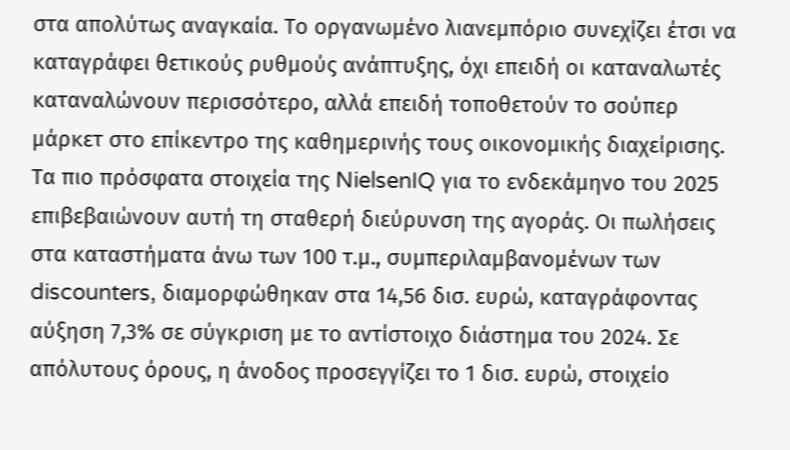στα απολύτως αναγκαία. Το οργανωμένο λιανεμπόριο συνεχίζει έτσι να καταγράφει θετικούς ρυθμούς ανάπτυξης, όχι επειδή οι καταναλωτές καταναλώνουν περισσότερο, αλλά επειδή τοποθετούν το σούπερ μάρκετ στο επίκεντρο της καθημερινής τους οικονομικής διαχείρισης.
Τα πιο πρόσφατα στοιχεία της NielsenIQ για το ενδεκάμηνο του 2025 επιβεβαιώνουν αυτή τη σταθερή διεύρυνση της αγοράς. Οι πωλήσεις στα καταστήματα άνω των 100 τ.μ., συμπεριλαμβανομένων των discounters, διαμορφώθηκαν στα 14,56 δισ. ευρώ, καταγράφοντας αύξηση 7,3% σε σύγκριση με το αντίστοιχο διάστημα του 2024. Σε απόλυτους όρους, η άνοδος προσεγγίζει το 1 δισ. ευρώ, στοιχείο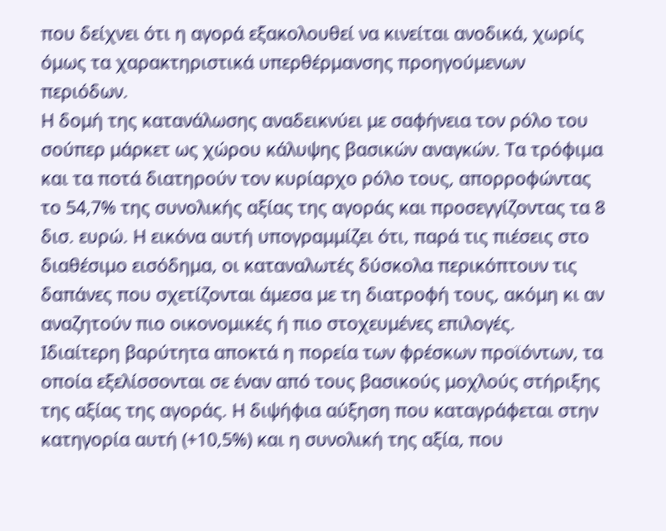που δείχνει ότι η αγορά εξακολουθεί να κινείται ανοδικά, χωρίς όμως τα χαρακτηριστικά υπερθέρμανσης προηγούμενων περιόδων.
Η δομή της κατανάλωσης αναδεικνύει με σαφήνεια τον ρόλο του σούπερ μάρκετ ως χώρου κάλυψης βασικών αναγκών. Τα τρόφιμα και τα ποτά διατηρούν τον κυρίαρχο ρόλο τους, απορροφώντας το 54,7% της συνολικής αξίας της αγοράς και προσεγγίζοντας τα 8 δισ. ευρώ. Η εικόνα αυτή υπογραμμίζει ότι, παρά τις πιέσεις στο διαθέσιμο εισόδημα, οι καταναλωτές δύσκολα περικόπτουν τις δαπάνες που σχετίζονται άμεσα με τη διατροφή τους, ακόμη κι αν αναζητούν πιο οικονομικές ή πιο στοχευμένες επιλογές.
Ιδιαίτερη βαρύτητα αποκτά η πορεία των φρέσκων προϊόντων, τα οποία εξελίσσονται σε έναν από τους βασικούς μοχλούς στήριξης της αξίας της αγοράς. Η διψήφια αύξηση που καταγράφεται στην κατηγορία αυτή (+10,5%) και η συνολική της αξία, που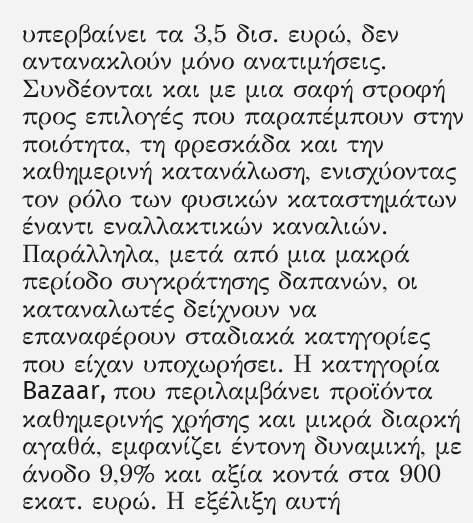υπερβαίνει τα 3,5 δισ. ευρώ, δεν αντανακλούν μόνο ανατιμήσεις. Συνδέονται και με μια σαφή στροφή προς επιλογές που παραπέμπουν στην ποιότητα, τη φρεσκάδα και την καθημερινή κατανάλωση, ενισχύοντας τον ρόλο των φυσικών καταστημάτων έναντι εναλλακτικών καναλιών.
Παράλληλα, μετά από μια μακρά περίοδο συγκράτησης δαπανών, οι καταναλωτές δείχνουν να επαναφέρουν σταδιακά κατηγορίες που είχαν υποχωρήσει. Η κατηγορία Bazaar, που περιλαμβάνει προϊόντα καθημερινής χρήσης και μικρά διαρκή αγαθά, εμφανίζει έντονη δυναμική, με άνοδο 9,9% και αξία κοντά στα 900 εκατ. ευρώ. Η εξέλιξη αυτή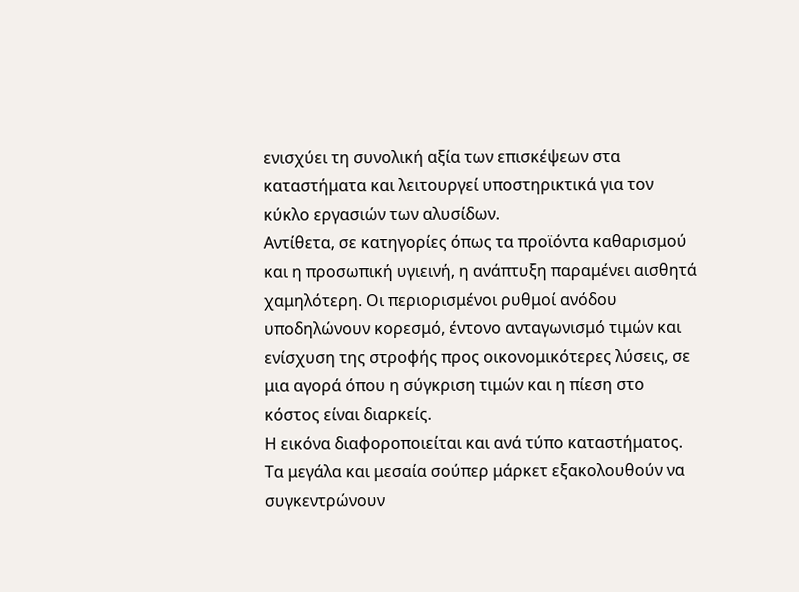ενισχύει τη συνολική αξία των επισκέψεων στα καταστήματα και λειτουργεί υποστηρικτικά για τον κύκλο εργασιών των αλυσίδων.
Αντίθετα, σε κατηγορίες όπως τα προϊόντα καθαρισμού και η προσωπική υγιεινή, η ανάπτυξη παραμένει αισθητά χαμηλότερη. Οι περιορισμένοι ρυθμοί ανόδου υποδηλώνουν κορεσμό, έντονο ανταγωνισμό τιμών και ενίσχυση της στροφής προς οικονομικότερες λύσεις, σε μια αγορά όπου η σύγκριση τιμών και η πίεση στο κόστος είναι διαρκείς.
Η εικόνα διαφοροποιείται και ανά τύπο καταστήματος. Τα μεγάλα και μεσαία σούπερ μάρκετ εξακολουθούν να συγκεντρώνουν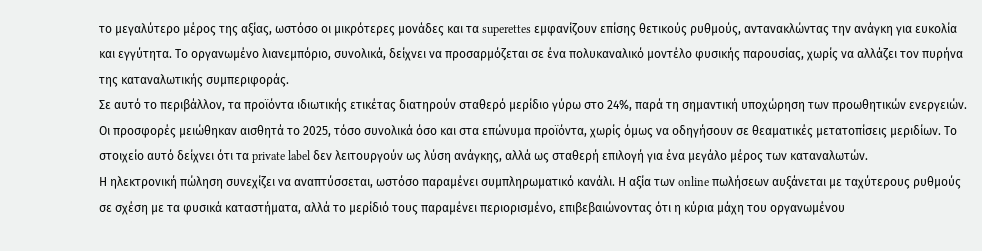το μεγαλύτερο μέρος της αξίας, ωστόσο οι μικρότερες μονάδες και τα superettes εμφανίζουν επίσης θετικούς ρυθμούς, αντανακλώντας την ανάγκη για ευκολία και εγγύτητα. Το οργανωμένο λιανεμπόριο, συνολικά, δείχνει να προσαρμόζεται σε ένα πολυκαναλικό μοντέλο φυσικής παρουσίας, χωρίς να αλλάζει τον πυρήνα της καταναλωτικής συμπεριφοράς.
Σε αυτό το περιβάλλον, τα προϊόντα ιδιωτικής ετικέτας διατηρούν σταθερό μερίδιο γύρω στο 24%, παρά τη σημαντική υποχώρηση των προωθητικών ενεργειών. Οι προσφορές μειώθηκαν αισθητά το 2025, τόσο συνολικά όσο και στα επώνυμα προϊόντα, χωρίς όμως να οδηγήσουν σε θεαματικές μετατοπίσεις μεριδίων. Το στοιχείο αυτό δείχνει ότι τα private label δεν λειτουργούν ως λύση ανάγκης, αλλά ως σταθερή επιλογή για ένα μεγάλο μέρος των καταναλωτών.
Η ηλεκτρονική πώληση συνεχίζει να αναπτύσσεται, ωστόσο παραμένει συμπληρωματικό κανάλι. Η αξία των online πωλήσεων αυξάνεται με ταχύτερους ρυθμούς σε σχέση με τα φυσικά καταστήματα, αλλά το μερίδιό τους παραμένει περιορισμένο, επιβεβαιώνοντας ότι η κύρια μάχη του οργανωμένου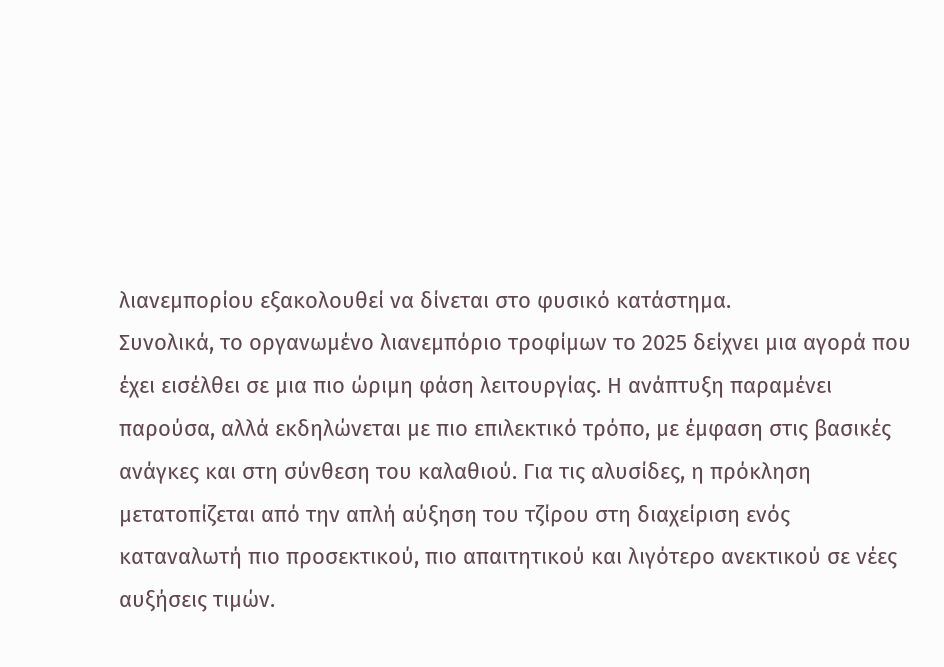λιανεμπορίου εξακολουθεί να δίνεται στο φυσικό κατάστημα.
Συνολικά, το οργανωμένο λιανεμπόριο τροφίμων το 2025 δείχνει μια αγορά που έχει εισέλθει σε μια πιο ώριμη φάση λειτουργίας. Η ανάπτυξη παραμένει παρούσα, αλλά εκδηλώνεται με πιο επιλεκτικό τρόπο, με έμφαση στις βασικές ανάγκες και στη σύνθεση του καλαθιού. Για τις αλυσίδες, η πρόκληση μετατοπίζεται από την απλή αύξηση του τζίρου στη διαχείριση ενός καταναλωτή πιο προσεκτικού, πιο απαιτητικού και λιγότερο ανεκτικού σε νέες αυξήσεις τιμών.